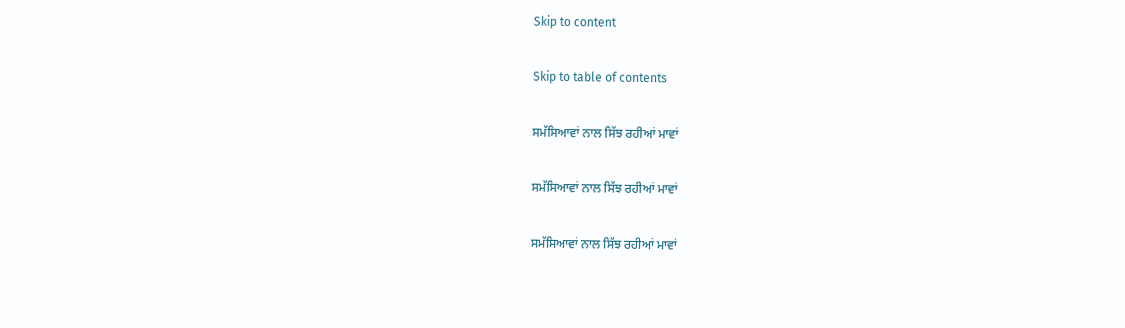Skip to content

Skip to table of contents

ਸਮੱਸਿਆਵਾਂ ਨਾਲ ਸਿੱਝ ਰਹੀਆਂ ਮਾਵਾਂ

ਸਮੱਸਿਆਵਾਂ ਨਾਲ ਸਿੱਝ ਰਹੀਆਂ ਮਾਵਾਂ

ਸਮੱਸਿਆਵਾਂ ਨਾਲ ਸਿੱਝ ਰਹੀਆਂ ਮਾਵਾਂ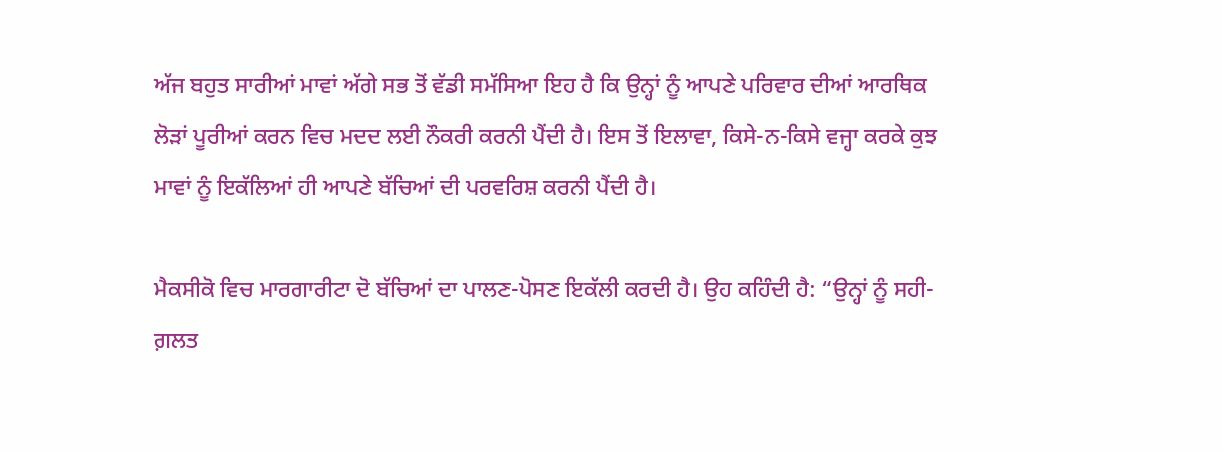ਅੱਜ ਬਹੁਤ ਸਾਰੀਆਂ ਮਾਵਾਂ ਅੱਗੇ ਸਭ ਤੋਂ ਵੱਡੀ ਸਮੱਸਿਆ ਇਹ ਹੈ ਕਿ ਉਨ੍ਹਾਂ ਨੂੰ ਆਪਣੇ ਪਰਿਵਾਰ ਦੀਆਂ ਆਰਥਿਕ ਲੋੜਾਂ ਪੂਰੀਆਂ ਕਰਨ ਵਿਚ ਮਦਦ ਲਈ ਨੌਕਰੀ ਕਰਨੀ ਪੈਂਦੀ ਹੈ। ਇਸ ਤੋਂ ਇਲਾਵਾ, ਕਿਸੇ-ਨ-ਕਿਸੇ ਵਜ੍ਹਾ ਕਰਕੇ ਕੁਝ ਮਾਵਾਂ ਨੂੰ ਇਕੱਲਿਆਂ ਹੀ ਆਪਣੇ ਬੱਚਿਆਂ ਦੀ ਪਰਵਰਿਸ਼ ਕਰਨੀ ਪੈਂਦੀ ਹੈ।

ਮੈਕਸੀਕੋ ਵਿਚ ਮਾਰਗਾਰੀਟਾ ਦੋ ਬੱਚਿਆਂ ਦਾ ਪਾਲਣ-ਪੋਸਣ ਇਕੱਲੀ ਕਰਦੀ ਹੈ। ਉਹ ਕਹਿੰਦੀ ਹੈ: “ਉਨ੍ਹਾਂ ਨੂੰ ਸਹੀ-ਗ਼ਲਤ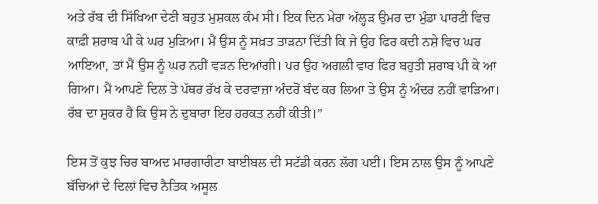ਅਤੇ ਰੱਬ ਦੀ ਸਿੱਖਿਆ ਦੇਣੀ ਬਹੁਤ ਮੁਸ਼ਕਲ ਕੰਮ ਸੀ। ਇਕ ਦਿਨ ਮੇਰਾ ਅੱਲ੍ਹੜ ਉਮਰ ਦਾ ਮੁੰਡਾ ਪਾਰਟੀ ਵਿਚ ਕਾਫ਼ੀ ਸ਼ਰਾਬ ਪੀ ਕੇ ਘਰ ਮੁੜਿਆ। ਮੈਂ ਉਸ ਨੂੰ ਸਖ਼ਤ ਤਾੜਨਾ ਦਿੱਤੀ ਕਿ ਜੇ ਉਹ ਫਿਰ ਕਦੀ ਨਸ਼ੇ ਵਿਚ ਘਰ ਆਇਆ, ਤਾਂ ਮੈਂ ਉਸ ਨੂੰ ਘਰ ਨਹੀਂ ਵੜਨ ਦਿਆਂਗੀ। ਪਰ ਉਹ ਅਗਲੀ ਵਾਰ ਫਿਰ ਬਹੁਤੀ ਸ਼ਰਾਬ ਪੀ ਕੇ ਆ ਗਿਆ। ਮੈਂ ਆਪਣੇ ਦਿਲ ਤੇ ਪੱਥਰ ਰੱਖ ਕੇ ਦਰਵਾਜ਼ਾ ਅੰਦਰੋਂ ਬੰਦ ਕਰ ਲਿਆ ਤੇ ਉਸ ਨੂੰ ਅੰਦਰ ਨਹੀਂ ਵਾੜਿਆ। ਰੱਬ ਦਾ ਸ਼ੁਕਰ ਹੈ ਕਿ ਉਸ ਨੇ ਦੁਬਾਰਾ ਇਹ ਹਰਕਤ ਨਹੀਂ ਕੀਤੀ।”

ਇਸ ਤੋਂ ਕੁਝ ਚਿਰ ਬਾਅਦ ਮਾਰਗਾਰੀਟਾ ਬਾਈਬਲ ਦੀ ਸਟੱਡੀ ਕਰਨ ਲੱਗ ਪਈ। ਇਸ ਨਾਲ ਉਸ ਨੂੰ ਆਪਣੇ ਬੱਚਿਆਂ ਦੇ ਦਿਲਾਂ ਵਿਚ ਨੈਤਿਕ ਅਸੂਲ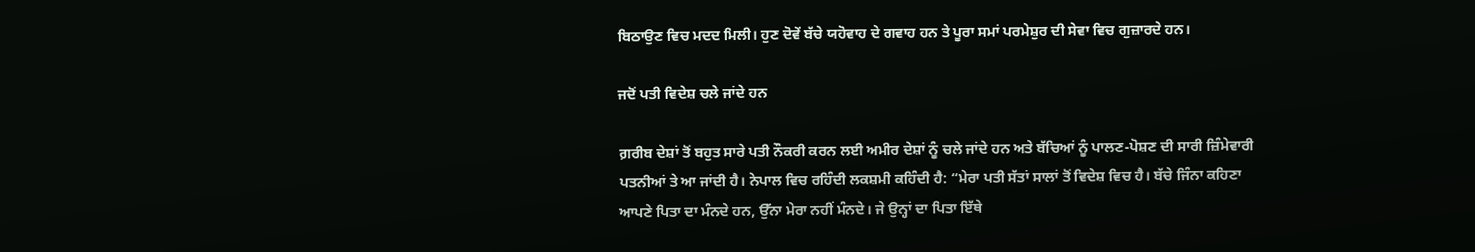ਬਿਠਾਉਣ ਵਿਚ ਮਦਦ ਮਿਲੀ। ਹੁਣ ਦੋਵੇਂ ਬੱਚੇ ਯਹੋਵਾਹ ਦੇ ਗਵਾਹ ਹਨ ਤੇ ਪੂਰਾ ਸਮਾਂ ਪਰਮੇਸ਼ੁਰ ਦੀ ਸੇਵਾ ਵਿਚ ਗੁਜ਼ਾਰਦੇ ਹਨ।

ਜਦੋਂ ਪਤੀ ਵਿਦੇਸ਼ ਚਲੇ ਜਾਂਦੇ ਹਨ

ਗ਼ਰੀਬ ਦੇਸ਼ਾਂ ਤੋਂ ਬਹੁਤ ਸਾਰੇ ਪਤੀ ਨੌਕਰੀ ਕਰਨ ਲਈ ਅਮੀਰ ਦੇਸ਼ਾਂ ਨੂੰ ਚਲੇ ਜਾਂਦੇ ਹਨ ਅਤੇ ਬੱਚਿਆਂ ਨੂੰ ਪਾਲਣ-ਪੋਸ਼ਣ ਦੀ ਸਾਰੀ ਜ਼ਿੰਮੇਵਾਰੀ ਪਤਨੀਆਂ ਤੇ ਆ ਜਾਂਦੀ ਹੈ। ਨੇਪਾਲ ਵਿਚ ਰਹਿੰਦੀ ਲਕਸ਼ਮੀ ਕਹਿੰਦੀ ਹੈ: “ਮੇਰਾ ਪਤੀ ਸੱਤਾਂ ਸਾਲਾਂ ਤੋਂ ਵਿਦੇਸ਼ ਵਿਚ ਹੈ। ਬੱਚੇ ਜਿੰਨਾ ਕਹਿਣਾ ਆਪਣੇ ਪਿਤਾ ਦਾ ਮੰਨਦੇ ਹਨ, ਉੱਨਾ ਮੇਰਾ ਨਹੀਂ ਮੰਨਦੇ। ਜੇ ਉਨ੍ਹਾਂ ਦਾ ਪਿਤਾ ਇੱਥੇ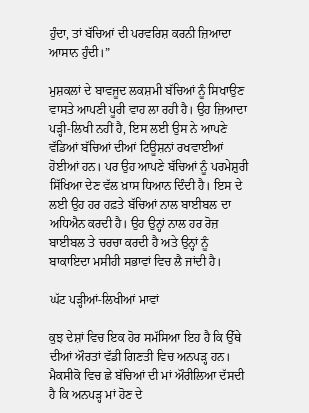ਹੁੰਦਾ, ਤਾਂ ਬੱਚਿਆਂ ਦੀ ਪਰਵਰਿਸ਼ ਕਰਨੀ ਜ਼ਿਆਦਾ ਆਸਾਨ ਹੁੰਦੀ।”

ਮੁਸ਼ਕਲਾਂ ਦੇ ਬਾਵਜੂਦ ਲਕਸ਼ਮੀ ਬੱਚਿਆਂ ਨੂੰ ਸਿਖਾਉਣ ਵਾਸਤੇ ਆਪਣੀ ਪੂਰੀ ਵਾਹ ਲਾ ਰਹੀ ਹੈ। ਉਹ ਜ਼ਿਆਦਾ ਪੜ੍ਹੀ-ਲਿਖੀ ਨਹੀਂ ਹੈ, ਇਸ ਲਈ ਉਸ ਨੇ ਆਪਣੇ ਵੱਡਿਆਂ ਬੱਚਿਆਂ ਦੀਆਂ ਟਿਊਸ਼ਨਾਂ ਰਖਵਾਈਆਂ ਹੋਈਆਂ ਹਨ। ਪਰ ਉਹ ਆਪਣੇ ਬੱਚਿਆਂ ਨੂੰ ਪਰਮੇਸ਼ੁਰੀ ਸਿੱਖਿਆ ਦੇਣ ਵੱਲ ਖ਼ਾਸ ਧਿਆਨ ਦਿੰਦੀ ਹੈ। ਇਸ ਦੇ ਲਈ ਉਹ ਹਰ ਹਫ਼ਤੇ ਬੱਚਿਆਂ ਨਾਲ ਬਾਈਬਲ ਦਾ ਅਧਿਐਨ ਕਰਦੀ ਹੈ। ਉਹ ਉਨ੍ਹਾਂ ਨਾਲ ਹਰ ਰੋਜ਼ ਬਾਈਬਲ ਤੇ ਚਰਚਾ ਕਰਦੀ ਹੈ ਅਤੇ ਉਨ੍ਹਾਂ ਨੂੰ ਬਾਕਾਇਦਾ ਮਸੀਹੀ ਸਭਾਵਾਂ ਵਿਚ ਲੈ ਜਾਂਦੀ ਹੈ।

ਘੱਟ ਪੜ੍ਹੀਆਂ-ਲਿਖੀਆਂ ਮਾਵਾਂ

ਕੁਝ ਦੇਸ਼ਾਂ ਵਿਚ ਇਕ ਹੋਰ ਸਮੱਸਿਆ ਇਹ ਹੈ ਕਿ ਉੱਥੇ ਦੀਆਂ ਔਰਤਾਂ ਵੱਡੀ ਗਿਣਤੀ ਵਿਚ ਅਨਪੜ੍ਹ ਹਨ। ਮੈਕਸੀਕੋ ਵਿਚ ਛੇ ਬੱਚਿਆਂ ਦੀ ਮਾਂ ਔਰੀਲਿਆ ਦੱਸਦੀ ਹੈ ਕਿ ਅਨਪੜ੍ਹ ਮਾਂ ਹੋਣ ਦੇ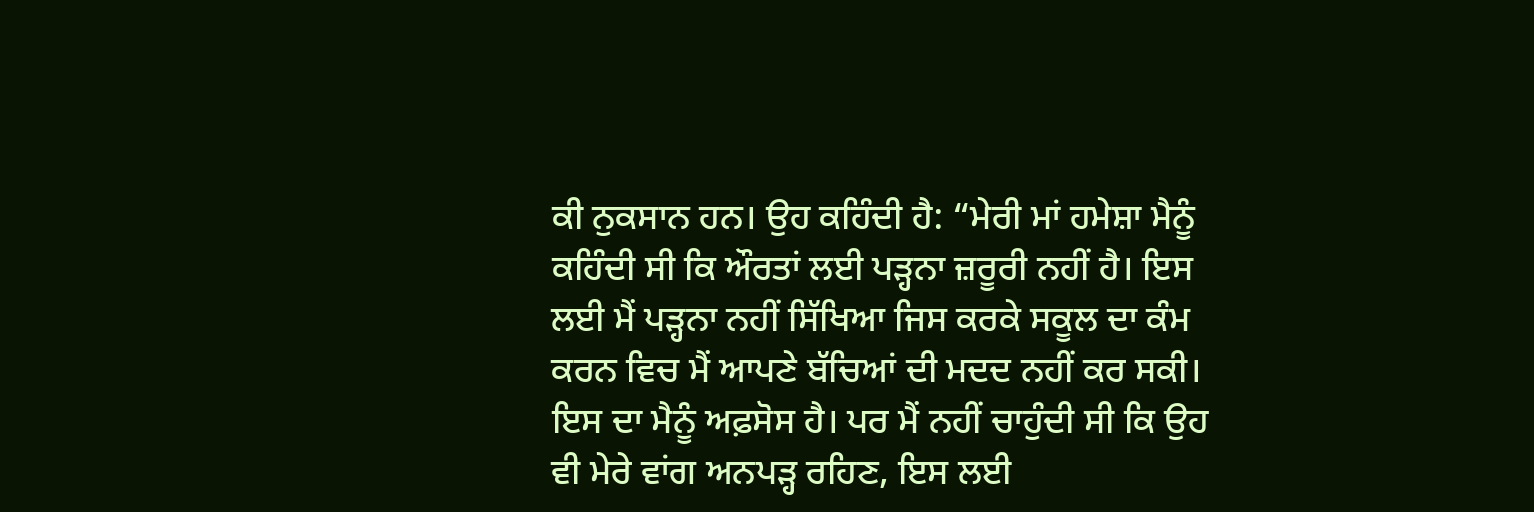ਕੀ ਨੁਕਸਾਨ ਹਨ। ਉਹ ਕਹਿੰਦੀ ਹੈ: “ਮੇਰੀ ਮਾਂ ਹਮੇਸ਼ਾ ਮੈਨੂੰ ਕਹਿੰਦੀ ਸੀ ਕਿ ਔਰਤਾਂ ਲਈ ਪੜ੍ਹਨਾ ਜ਼ਰੂਰੀ ਨਹੀਂ ਹੈ। ਇਸ ਲਈ ਮੈਂ ਪੜ੍ਹਨਾ ਨਹੀਂ ਸਿੱਖਿਆ ਜਿਸ ਕਰਕੇ ਸਕੂਲ ਦਾ ਕੰਮ ਕਰਨ ਵਿਚ ਮੈਂ ਆਪਣੇ ਬੱਚਿਆਂ ਦੀ ਮਦਦ ਨਹੀਂ ਕਰ ਸਕੀ। ਇਸ ਦਾ ਮੈਨੂੰ ਅਫ਼ਸੋਸ ਹੈ। ਪਰ ਮੈਂ ਨਹੀਂ ਚਾਹੁੰਦੀ ਸੀ ਕਿ ਉਹ ਵੀ ਮੇਰੇ ਵਾਂਗ ਅਨਪੜ੍ਹ ਰਹਿਣ, ਇਸ ਲਈ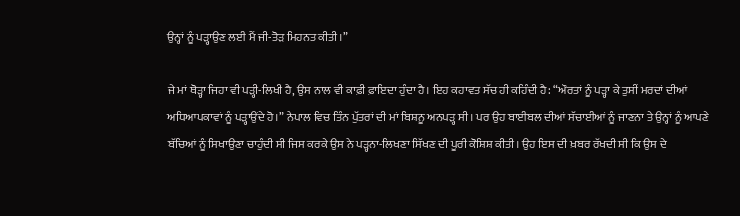ਉਨ੍ਹਾਂ ਨੂੰ ਪੜ੍ਹਾਉਣ ਲਈ ਮੈਂ ਜੀ-ਤੋੜ ਮਿਹਨਤ ਕੀਤੀ।”

ਜੇ ਮਾਂ ਥੋੜ੍ਹਾ ਜਿਹਾ ਵੀ ਪੜ੍ਹੀ-ਲਿਖੀ ਹੈ, ਉਸ ਨਾਲ ਵੀ ਕਾਫ਼ੀ ਫ਼ਾਇਦਾ ਹੁੰਦਾ ਹੈ। ਇਹ ਕਹਾਵਤ ਸੱਚ ਹੀ ਕਹਿੰਦੀ ਹੈ: “ਔਰਤਾਂ ਨੂੰ ਪੜ੍ਹਾ ਕੇ ਤੁਸੀਂ ਮਰਦਾਂ ਦੀਆਂ ਅਧਿਆਪਕਾਵਾਂ ਨੂੰ ਪੜ੍ਹਾਉਂਦੇ ਹੋ।” ਨੇਪਾਲ ਵਿਚ ਤਿੰਨ ਪੁੱਤਰਾਂ ਦੀ ਮਾਂ ਬਿਸ਼ਨੂ ਅਨਪੜ੍ਹ ਸੀ। ਪਰ ਉਹ ਬਾਈਬਲ ਦੀਆਂ ਸੱਚਾਈਆਂ ਨੂੰ ਜਾਣਨਾ ਤੇ ਉਨ੍ਹਾਂ ਨੂੰ ਆਪਣੇ ਬੱਚਿਆਂ ਨੂੰ ਸਿਖਾਉਣਾ ਚਾਹੁੰਦੀ ਸੀ ਜਿਸ ਕਰਕੇ ਉਸ ਨੇ ਪੜ੍ਹਨਾ-ਲਿਖਣਾ ਸਿੱਖਣ ਦੀ ਪੂਰੀ ਕੋਸ਼ਿਸ਼ ਕੀਤੀ। ਉਹ ਇਸ ਦੀ ਖ਼ਬਰ ਰੱਖਦੀ ਸੀ ਕਿ ਉਸ ਦੇ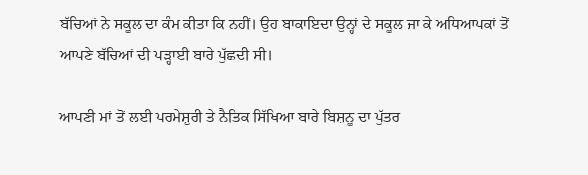ਬੱਚਿਆਂ ਨੇ ਸਕੂਲ ਦਾ ਕੰਮ ਕੀਤਾ ਕਿ ਨਹੀਂ। ਉਹ ਬਾਕਾਇਦਾ ਉਨ੍ਹਾਂ ਦੇ ਸਕੂਲ ਜਾ ਕੇ ਅਧਿਆਪਕਾਂ ਤੋਂ ਆਪਣੇ ਬੱਚਿਆਂ ਦੀ ਪੜ੍ਹਾਈ ਬਾਰੇ ਪੁੱਛਦੀ ਸੀ।

ਆਪਣੀ ਮਾਂ ਤੋਂ ਲਈ ਪਰਮੇਸ਼ੁਰੀ ਤੇ ਨੈਤਿਕ ਸਿੱਖਿਆ ਬਾਰੇ ਬਿਸ਼ਨੂ ਦਾ ਪੁੱਤਰ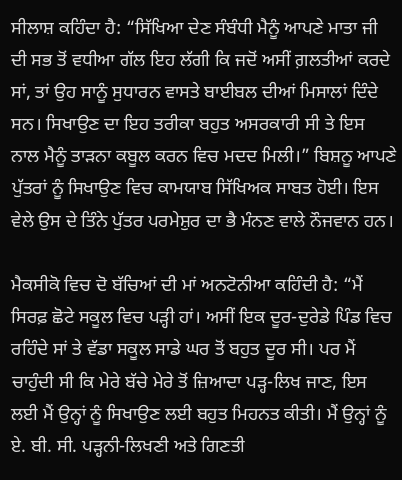ਸੀਲਾਸ਼ ਕਹਿੰਦਾ ਹੈ: “ਸਿੱਖਿਆ ਦੇਣ ਸੰਬੰਧੀ ਮੈਨੂੰ ਆਪਣੇ ਮਾਤਾ ਜੀ ਦੀ ਸਭ ਤੋਂ ਵਧੀਆ ਗੱਲ ਇਹ ਲੱਗੀ ਕਿ ਜਦੋਂ ਅਸੀਂ ਗ਼ਲਤੀਆਂ ਕਰਦੇ ਸਾਂ, ਤਾਂ ਉਹ ਸਾਨੂੰ ਸੁਧਾਰਨ ਵਾਸਤੇ ਬਾਈਬਲ ਦੀਆਂ ਮਿਸਾਲਾਂ ਦਿੰਦੇ ਸਨ। ਸਿਖਾਉਣ ਦਾ ਇਹ ਤਰੀਕਾ ਬਹੁਤ ਅਸਰਕਾਰੀ ਸੀ ਤੇ ਇਸ ਨਾਲ ਮੈਨੂੰ ਤਾੜਨਾ ਕਬੂਲ ਕਰਨ ਵਿਚ ਮਦਦ ਮਿਲੀ।” ਬਿਸ਼ਨੂ ਆਪਣੇ ਪੁੱਤਰਾਂ ਨੂੰ ਸਿਖਾਉਣ ਵਿਚ ਕਾਮਯਾਬ ਸਿੱਖਿਅਕ ਸਾਬਤ ਹੋਈ। ਇਸ ਵੇਲੇ ਉਸ ਦੇ ਤਿੰਨੇ ਪੁੱਤਰ ਪਰਮੇਸ਼ੁਰ ਦਾ ਭੈ ਮੰਨਣ ਵਾਲੇ ਨੌਜਵਾਨ ਹਨ।

ਮੈਕਸੀਕੋ ਵਿਚ ਦੋ ਬੱਚਿਆਂ ਦੀ ਮਾਂ ਅਨਟੋਨੀਆ ਕਹਿੰਦੀ ਹੈ: “ਮੈਂ ਸਿਰਫ਼ ਛੋਟੇ ਸਕੂਲ ਵਿਚ ਪੜ੍ਹੀ ਹਾਂ। ਅਸੀਂ ਇਕ ਦੂਰ-ਦੁਰੇਡੇ ਪਿੰਡ ਵਿਚ ਰਹਿੰਦੇ ਸਾਂ ਤੇ ਵੱਡਾ ਸਕੂਲ ਸਾਡੇ ਘਰ ਤੋਂ ਬਹੁਤ ਦੂਰ ਸੀ। ਪਰ ਮੈਂ ਚਾਹੁੰਦੀ ਸੀ ਕਿ ਮੇਰੇ ਬੱਚੇ ਮੇਰੇ ਤੋਂ ਜ਼ਿਆਦਾ ਪੜ੍ਹ-ਲਿਖ ਜਾਣ, ਇਸ ਲਈ ਮੈਂ ਉਨ੍ਹਾਂ ਨੂੰ ਸਿਖਾਉਣ ਲਈ ਬਹੁਤ ਮਿਹਨਤ ਕੀਤੀ। ਮੈਂ ਉਨ੍ਹਾਂ ਨੂੰ ਏ. ਬੀ. ਸੀ. ਪੜ੍ਹਨੀ-ਲਿਖਣੀ ਅਤੇ ਗਿਣਤੀ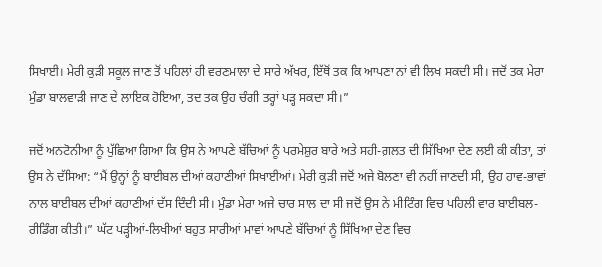ਸਿਖਾਈ। ਮੇਰੀ ਕੁੜੀ ਸਕੂਲ ਜਾਣ ਤੋਂ ਪਹਿਲਾਂ ਹੀ ਵਰਣਮਾਲਾ ਦੇ ਸਾਰੇ ਅੱਖਰ, ਇੱਥੋਂ ਤਕ ਕਿ ਆਪਣਾ ਨਾਂ ਵੀ ਲਿਖ ਸਕਦੀ ਸੀ। ਜਦੋਂ ਤਕ ਮੇਰਾ ਮੁੰਡਾ ਬਾਲਵਾੜੀ ਜਾਣ ਦੇ ਲਾਇਕ ਹੋਇਆ, ਤਦ ਤਕ ਉਹ ਚੰਗੀ ਤਰ੍ਹਾਂ ਪੜ੍ਹ ਸਕਦਾ ਸੀ।”

ਜਦੋਂ ਅਨਟੋਨੀਆ ਨੂੰ ਪੁੱਛਿਆ ਗਿਆ ਕਿ ਉਸ ਨੇ ਆਪਣੇ ਬੱਚਿਆਂ ਨੂੰ ਪਰਮੇਸ਼ੁਰ ਬਾਰੇ ਅਤੇ ਸਹੀ-ਗ਼ਲਤ ਦੀ ਸਿੱਖਿਆ ਦੇਣ ਲਈ ਕੀ ਕੀਤਾ, ਤਾਂ ਉਸ ਨੇ ਦੱਸਿਆ: “ਮੈਂ ਉਨ੍ਹਾਂ ਨੂੰ ਬਾਈਬਲ ਦੀਆਂ ਕਹਾਣੀਆਂ ਸਿਖਾਈਆਂ। ਮੇਰੀ ਕੁੜੀ ਜਦੋਂ ਅਜੇ ਬੋਲਣਾ ਵੀ ਨਹੀਂ ਜਾਣਦੀ ਸੀ, ਉਹ ਹਾਵ-ਭਾਵਾਂ ਨਾਲ ਬਾਈਬਲ ਦੀਆਂ ਕਹਾਣੀਆਂ ਦੱਸ ਦਿੰਦੀ ਸੀ। ਮੁੰਡਾ ਮੇਰਾ ਅਜੇ ਚਾਰ ਸਾਲ ਦਾ ਸੀ ਜਦੋਂ ਉਸ ਨੇ ਮੀਟਿੰਗ ਵਿਚ ਪਹਿਲੀ ਵਾਰ ਬਾਈਬਲ-ਰੀਡਿੰਗ ਕੀਤੀ।” ਘੱਟ ਪੜ੍ਹੀਆਂ-ਲਿਖੀਆਂ ਬਹੁਤ ਸਾਰੀਆਂ ਮਾਵਾਂ ਆਪਣੇ ਬੱਚਿਆਂ ਨੂੰ ਸਿੱਖਿਆ ਦੇਣ ਵਿਚ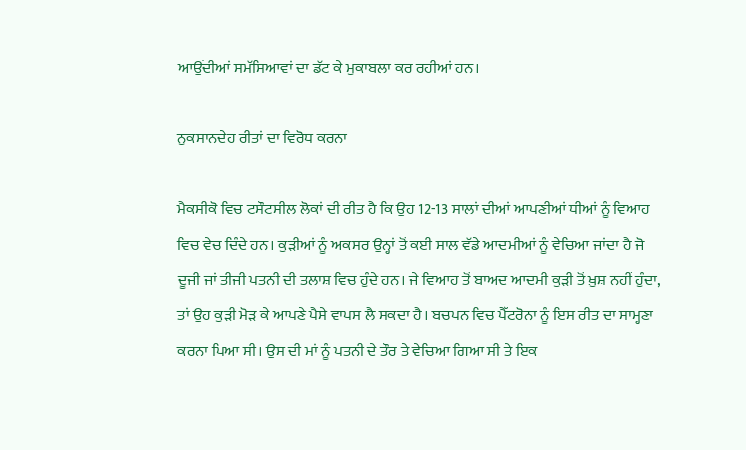ਆਉਂਦੀਆਂ ਸਮੱਸਿਆਵਾਂ ਦਾ ਡੱਟ ਕੇ ਮੁਕਾਬਲਾ ਕਰ ਰਹੀਆਂ ਹਨ।

ਨੁਕਸਾਨਦੇਹ ਰੀਤਾਂ ਦਾ ਵਿਰੋਧ ਕਰਨਾ

ਮੈਕਸੀਕੋ ਵਿਚ ਟਸੌਟਸੀਲ ਲੋਕਾਂ ਦੀ ਰੀਤ ਹੈ ਕਿ ਉਹ 12-13 ਸਾਲਾਂ ਦੀਆਂ ਆਪਣੀਆਂ ਧੀਆਂ ਨੂੰ ਵਿਆਹ ਵਿਚ ਵੇਚ ਦਿੰਦੇ ਹਨ। ਕੁੜੀਆਂ ਨੂੰ ਅਕਸਰ ਉਨ੍ਹਾਂ ਤੋਂ ਕਈ ਸਾਲ ਵੱਡੇ ਆਦਮੀਆਂ ਨੂੰ ਵੇਚਿਆ ਜਾਂਦਾ ਹੈ ਜੋ ਦੂਜੀ ਜਾਂ ਤੀਜੀ ਪਤਨੀ ਦੀ ਤਲਾਸ਼ ਵਿਚ ਹੁੰਦੇ ਹਨ। ਜੇ ਵਿਆਹ ਤੋਂ ਬਾਅਦ ਆਦਮੀ ਕੁੜੀ ਤੋਂ ਖ਼ੁਸ਼ ਨਹੀਂ ਹੁੰਦਾ, ਤਾਂ ਉਹ ਕੁੜੀ ਮੋੜ ਕੇ ਆਪਣੇ ਪੈਸੇ ਵਾਪਸ ਲੈ ਸਕਦਾ ਹੈ। ਬਚਪਨ ਵਿਚ ਪੈੱਟਰੋਨਾ ਨੂੰ ਇਸ ਰੀਤ ਦਾ ਸਾਮ੍ਹਣਾ ਕਰਨਾ ਪਿਆ ਸੀ। ਉਸ ਦੀ ਮਾਂ ਨੂੰ ਪਤਨੀ ਦੇ ਤੌਰ ਤੇ ਵੇਚਿਆ ਗਿਆ ਸੀ ਤੇ ਇਕ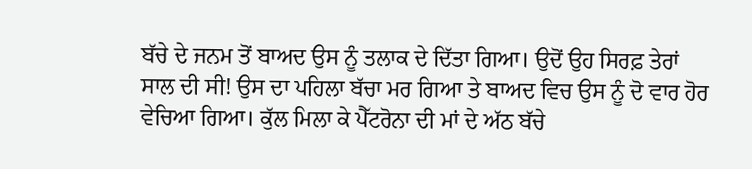ਬੱਚੇ ਦੇ ਜਨਮ ਤੋਂ ਬਾਅਦ ਉਸ ਨੂੰ ਤਲਾਕ ਦੇ ਦਿੱਤਾ ਗਿਆ। ਉਦੋਂ ਉਹ ਸਿਰਫ਼ ਤੇਰਾਂ ਸਾਲ ਦੀ ਸੀ! ਉਸ ਦਾ ਪਹਿਲਾ ਬੱਚਾ ਮਰ ਗਿਆ ਤੇ ਬਾਅਦ ਵਿਚ ਉਸ ਨੂੰ ਦੋ ਵਾਰ ਹੋਰ ਵੇਚਿਆ ਗਿਆ। ਕੁੱਲ ਮਿਲਾ ਕੇ ਪੈੱਟਰੋਨਾ ਦੀ ਮਾਂ ਦੇ ਅੱਠ ਬੱਚੇ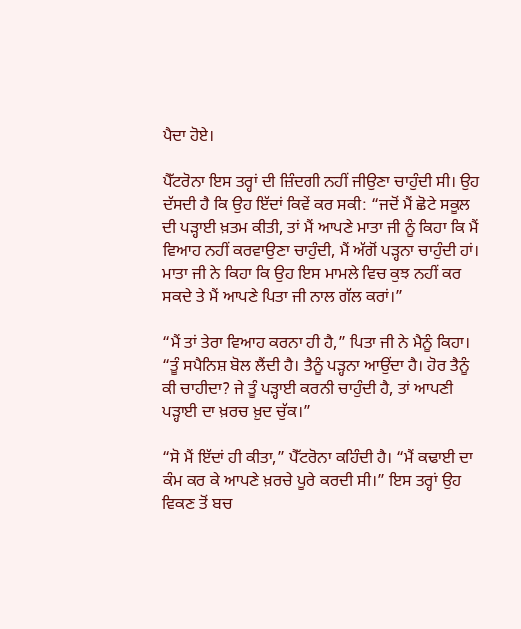ਪੈਦਾ ਹੋਏ।

ਪੈੱਟਰੋਨਾ ਇਸ ਤਰ੍ਹਾਂ ਦੀ ਜ਼ਿੰਦਗੀ ਨਹੀਂ ਜੀਉਣਾ ਚਾਹੁੰਦੀ ਸੀ। ਉਹ ਦੱਸਦੀ ਹੈ ਕਿ ਉਹ ਇੱਦਾਂ ਕਿਵੇਂ ਕਰ ਸਕੀ: “ਜਦੋਂ ਮੈਂ ਛੋਟੇ ਸਕੂਲ ਦੀ ਪੜ੍ਹਾਈ ਖ਼ਤਮ ਕੀਤੀ, ਤਾਂ ਮੈਂ ਆਪਣੇ ਮਾਤਾ ਜੀ ਨੂੰ ਕਿਹਾ ਕਿ ਮੈਂ ਵਿਆਹ ਨਹੀਂ ਕਰਵਾਉਣਾ ਚਾਹੁੰਦੀ, ਮੈਂ ਅੱਗੋਂ ਪੜ੍ਹਨਾ ਚਾਹੁੰਦੀ ਹਾਂ। ਮਾਤਾ ਜੀ ਨੇ ਕਿਹਾ ਕਿ ਉਹ ਇਸ ਮਾਮਲੇ ਵਿਚ ਕੁਝ ਨਹੀਂ ਕਰ ਸਕਦੇ ਤੇ ਮੈਂ ਆਪਣੇ ਪਿਤਾ ਜੀ ਨਾਲ ਗੱਲ ਕਰਾਂ।”

“ਮੈਂ ਤਾਂ ਤੇਰਾ ਵਿਆਹ ਕਰਨਾ ਹੀ ਹੈ,” ਪਿਤਾ ਜੀ ਨੇ ਮੈਨੂੰ ਕਿਹਾ। “ਤੂੰ ਸਪੈਨਿਸ਼ ਬੋਲ ਲੈਂਦੀ ਹੈ। ਤੈਨੂੰ ਪੜ੍ਹਨਾ ਆਉਂਦਾ ਹੈ। ਹੋਰ ਤੈਨੂੰ ਕੀ ਚਾਹੀਦਾ? ਜੇ ਤੂੰ ਪੜ੍ਹਾਈ ਕਰਨੀ ਚਾਹੁੰਦੀ ਹੈ, ਤਾਂ ਆਪਣੀ ਪੜ੍ਹਾਈ ਦਾ ਖ਼ਰਚ ਖ਼ੁਦ ਚੁੱਕ।”

“ਸੋ ਮੈਂ ਇੱਦਾਂ ਹੀ ਕੀਤਾ,” ਪੈੱਟਰੋਨਾ ਕਹਿੰਦੀ ਹੈ। “ਮੈਂ ਕਢਾਈ ਦਾ ਕੰਮ ਕਰ ਕੇ ਆਪਣੇ ਖ਼ਰਚੇ ਪੂਰੇ ਕਰਦੀ ਸੀ।” ਇਸ ਤਰ੍ਹਾਂ ਉਹ ਵਿਕਣ ਤੋਂ ਬਚ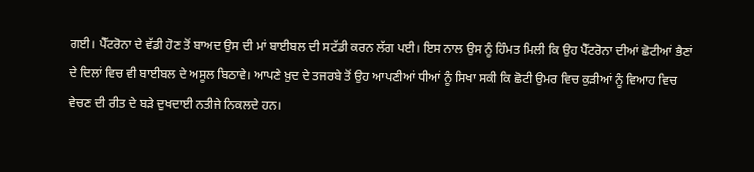ਗਈ। ਪੈੱਟਰੋਨਾ ਦੇ ਵੱਡੀ ਹੋਣ ਤੋਂ ਬਾਅਦ ਉਸ ਦੀ ਮਾਂ ਬਾਈਬਲ ਦੀ ਸਟੱਡੀ ਕਰਨ ਲੱਗ ਪਈ। ਇਸ ਨਾਲ ਉਸ ਨੂੰ ਹਿੰਮਤ ਮਿਲੀ ਕਿ ਉਹ ਪੈੱਟਰੋਨਾ ਦੀਆਂ ਛੋਟੀਆਂ ਭੈਣਾਂ ਦੇ ਦਿਲਾਂ ਵਿਚ ਵੀ ਬਾਈਬਲ ਦੇ ਅਸੂਲ ਬਿਠਾਵੇ। ਆਪਣੇ ਖ਼ੁਦ ਦੇ ਤਜਰਬੇ ਤੋਂ ਉਹ ਆਪਣੀਆਂ ਧੀਆਂ ਨੂੰ ਸਿਖਾ ਸਕੀ ਕਿ ਛੋਟੀ ਉਮਰ ਵਿਚ ਕੁੜੀਆਂ ਨੂੰ ਵਿਆਹ ਵਿਚ ਵੇਚਣ ਦੀ ਰੀਤ ਦੇ ਬੜੇ ਦੁਖਦਾਈ ਨਤੀਜੇ ਨਿਕਲਦੇ ਹਨ।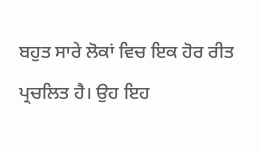ਬਹੁਤ ਸਾਰੇ ਲੋਕਾਂ ਵਿਚ ਇਕ ਹੋਰ ਰੀਤ ਪ੍ਰਚਲਿਤ ਹੈ। ਉਹ ਇਹ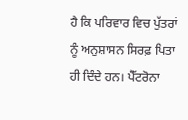ਹੈ ਕਿ ਪਰਿਵਾਰ ਵਿਚ ਪੁੱਤਰਾਂ ਨੂੰ ਅਨੁਸ਼ਾਸਨ ਸਿਰਫ਼ ਪਿਤਾ ਹੀ ਦਿੰਦੇ ਹਨ। ਪੈੱਟਰੋਨਾ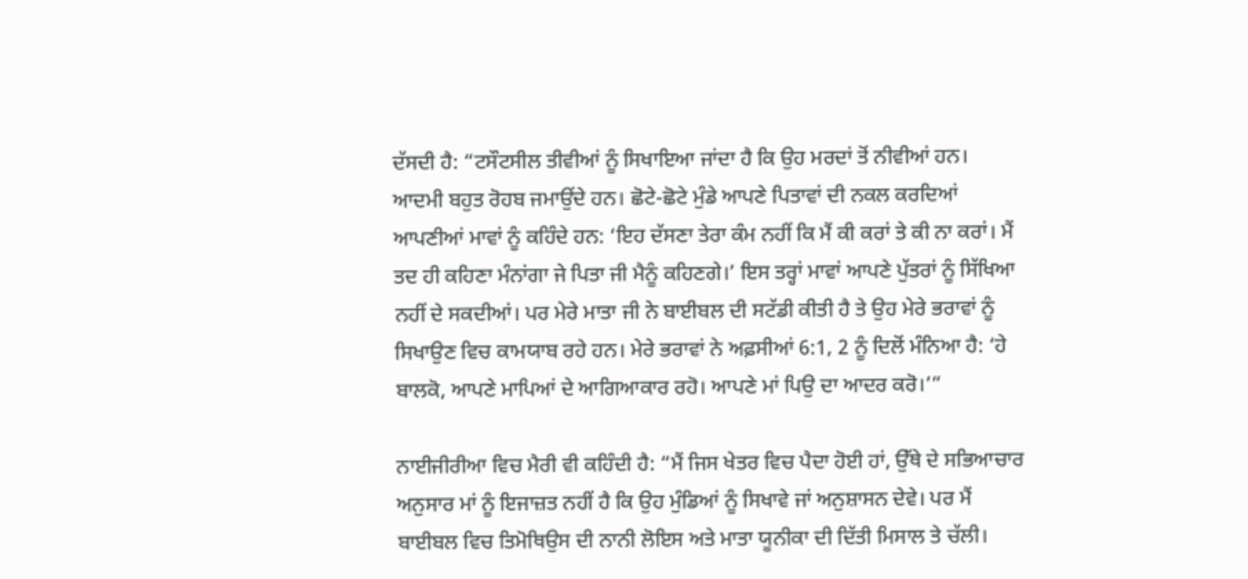ਦੱਸਦੀ ਹੈ: “ਟਸੌਟਸੀਲ ਤੀਵੀਆਂ ਨੂੰ ਸਿਖਾਇਆ ਜਾਂਦਾ ਹੈ ਕਿ ਉਹ ਮਰਦਾਂ ਤੋਂ ਨੀਵੀਆਂ ਹਨ। ਆਦਮੀ ਬਹੁਤ ਰੋਹਬ ਜਮਾਉਂਦੇ ਹਨ। ਛੋਟੇ-ਛੋਟੇ ਮੁੰਡੇ ਆਪਣੇ ਪਿਤਾਵਾਂ ਦੀ ਨਕਲ ਕਰਦਿਆਂ ਆਪਣੀਆਂ ਮਾਵਾਂ ਨੂੰ ਕਹਿੰਦੇ ਹਨ: ‘ਇਹ ਦੱਸਣਾ ਤੇਰਾ ਕੰਮ ਨਹੀਂ ਕਿ ਮੈਂ ਕੀ ਕਰਾਂ ਤੇ ਕੀ ਨਾ ਕਰਾਂ। ਮੈਂ ਤਦ ਹੀ ਕਹਿਣਾ ਮੰਨਾਂਗਾ ਜੇ ਪਿਤਾ ਜੀ ਮੈਨੂੰ ਕਹਿਣਗੇ।’ ਇਸ ਤਰ੍ਹਾਂ ਮਾਵਾਂ ਆਪਣੇ ਪੁੱਤਰਾਂ ਨੂੰ ਸਿੱਖਿਆ ਨਹੀਂ ਦੇ ਸਕਦੀਆਂ। ਪਰ ਮੇਰੇ ਮਾਤਾ ਜੀ ਨੇ ਬਾਈਬਲ ਦੀ ਸਟੱਡੀ ਕੀਤੀ ਹੈ ਤੇ ਉਹ ਮੇਰੇ ਭਰਾਵਾਂ ਨੂੰ ਸਿਖਾਉਣ ਵਿਚ ਕਾਮਯਾਬ ਰਹੇ ਹਨ। ਮੇਰੇ ਭਰਾਵਾਂ ਨੇ ਅਫ਼ਸੀਆਂ 6:1, 2 ਨੂੰ ਦਿਲੋਂ ਮੰਨਿਆ ਹੈ: ‘ਹੇ ਬਾਲਕੋ, ਆਪਣੇ ਮਾਪਿਆਂ ਦੇ ਆਗਿਆਕਾਰ ਰਹੋ। ਆਪਣੇ ਮਾਂ ਪਿਉ ਦਾ ਆਦਰ ਕਰੋ।’”

ਨਾਈਜੀਰੀਆ ਵਿਚ ਮੈਰੀ ਵੀ ਕਹਿੰਦੀ ਹੈ: “ਮੈਂ ਜਿਸ ਖੇਤਰ ਵਿਚ ਪੈਦਾ ਹੋਈ ਹਾਂ, ਉੱਥੇ ਦੇ ਸਭਿਆਚਾਰ ਅਨੁਸਾਰ ਮਾਂ ਨੂੰ ਇਜਾਜ਼ਤ ਨਹੀਂ ਹੈ ਕਿ ਉਹ ਮੁੰਡਿਆਂ ਨੂੰ ਸਿਖਾਵੇ ਜਾਂ ਅਨੁਸ਼ਾਸਨ ਦੇਵੇ। ਪਰ ਮੈਂ ਬਾਈਬਲ ਵਿਚ ਤਿਮੋਥਿਉਸ ਦੀ ਨਾਨੀ ਲੋਇਸ ਅਤੇ ਮਾਤਾ ਯੂਨੀਕਾ ਦੀ ਦਿੱਤੀ ਮਿਸਾਲ ਤੇ ਚੱਲੀ।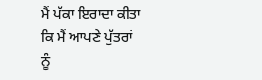ਮੈਂ ਪੱਕਾ ਇਰਾਦਾ ਕੀਤਾ ਕਿ ਮੈਂ ਆਪਣੇ ਪੁੱਤਰਾਂ ਨੂੰ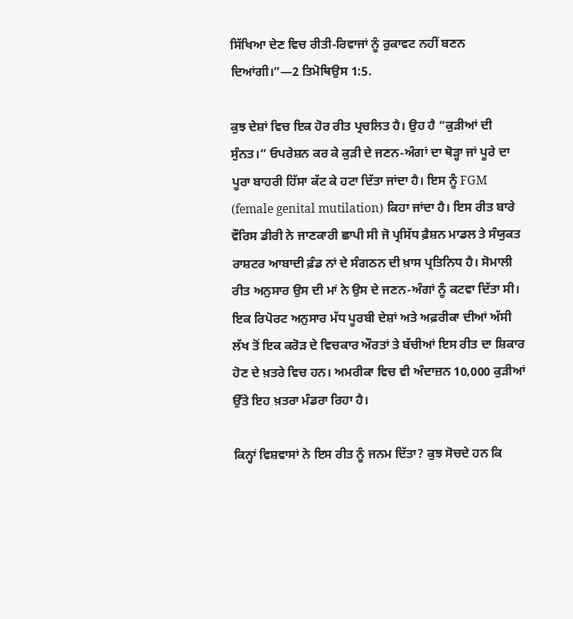ਸਿੱਖਿਆ ਦੇਣ ਵਿਚ ਰੀਤੀ-ਰਿਵਾਜਾਂ ਨੂੰ ਰੁਕਾਵਟ ਨਹੀਂ ਬਣਨ ਦਿਆਂਗੀ।”—2 ਤਿਮੋਥਿਉਸ 1:5.

ਕੁਝ ਦੇਸ਼ਾਂ ਵਿਚ ਇਕ ਹੋਰ ਰੀਤ ਪ੍ਰਚਲਿਤ ਹੈ। ਉਹ ਹੈ “ਕੁੜੀਆਂ ਦੀ ਸੁੰਨਤ।” ਓਪਰੇਸ਼ਨ ਕਰ ਕੇ ਕੁੜੀ ਦੇ ਜਣਨ-ਅੰਗਾਂ ਦਾ ਥੋੜ੍ਹਾ ਜਾਂ ਪੂਰੇ ਦਾ ਪੂਰਾ ਬਾਹਰੀ ਹਿੱਸਾ ਕੱਟ ਕੇ ਹਟਾ ਦਿੱਤਾ ਜਾਂਦਾ ਹੈ। ਇਸ ਨੂੰ FGM (female genital mutilation) ਕਿਹਾ ਜਾਂਦਾ ਹੈ। ਇਸ ਰੀਤ ਬਾਰੇ ਵੌਰਿਸ ਡੀਰੀ ਨੇ ਜਾਣਕਾਰੀ ਛਾਪੀ ਸੀ ਜੋ ਪ੍ਰਸਿੱਧ ਫ਼ੈਸ਼ਨ ਮਾਡਲ ਤੇ ਸੰਯੁਕਤ ਰਾਸ਼ਟਰ ਆਬਾਦੀ ਫ਼ੰਡ ਨਾਂ ਦੇ ਸੰਗਠਨ ਦੀ ਖ਼ਾਸ ਪ੍ਰਤਿਨਿਧ ਹੈ। ਸੋਮਾਲੀ ਰੀਤ ਅਨੁਸਾਰ ਉਸ ਦੀ ਮਾਂ ਨੇ ਉਸ ਦੇ ਜਣਨ-ਅੰਗਾਂ ਨੂੰ ਕਟਵਾ ਦਿੱਤਾ ਸੀ। ਇਕ ਰਿਪੋਰਟ ਅਨੁਸਾਰ ਮੱਧ ਪੂਰਬੀ ਦੇਸ਼ਾਂ ਅਤੇ ਅਫ਼ਰੀਕਾ ਦੀਆਂ ਅੱਸੀ ਲੱਖ ਤੋਂ ਇਕ ਕਰੋੜ ਦੇ ਵਿਚਕਾਰ ਔਰਤਾਂ ਤੇ ਬੱਚੀਆਂ ਇਸ ਰੀਤ ਦਾ ਸ਼ਿਕਾਰ ਹੋਣ ਦੇ ਖ਼ਤਰੇ ਵਿਚ ਹਨ। ਅਮਰੀਕਾ ਵਿਚ ਵੀ ਅੰਦਾਜ਼ਨ 10,000 ਕੁੜੀਆਂ ਉੱਤੇ ਇਹ ਖ਼ਤਰਾ ਮੰਡਰਾ ਰਿਹਾ ਹੈ।

ਕਿਨ੍ਹਾਂ ਵਿਸ਼ਵਾਸਾਂ ਨੇ ਇਸ ਰੀਤ ਨੂੰ ਜਨਮ ਦਿੱਤਾ? ਕੁਝ ਸੋਚਦੇ ਹਨ ਕਿ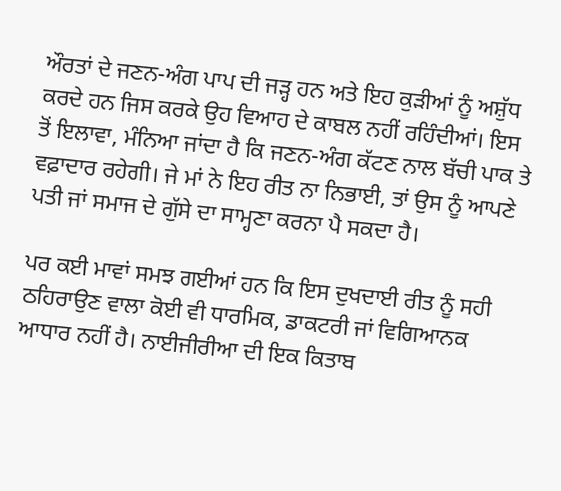ਔਰਤਾਂ ਦੇ ਜਣਨ-ਅੰਗ ਪਾਪ ਦੀ ਜੜ੍ਹ ਹਨ ਅਤੇ ਇਹ ਕੁੜੀਆਂ ਨੂੰ ਅਸ਼ੁੱਧ ਕਰਦੇ ਹਨ ਜਿਸ ਕਰਕੇ ਉਹ ਵਿਆਹ ਦੇ ਕਾਬਲ ਨਹੀਂ ਰਹਿੰਦੀਆਂ। ਇਸ ਤੋਂ ਇਲਾਵਾ, ਮੰਨਿਆ ਜਾਂਦਾ ਹੈ ਕਿ ਜਣਨ-ਅੰਗ ਕੱਟਣ ਨਾਲ ਬੱਚੀ ਪਾਕ ਤੇ ਵਫ਼ਾਦਾਰ ਰਹੇਗੀ। ਜੇ ਮਾਂ ਨੇ ਇਹ ਰੀਤ ਨਾ ਨਿਭਾਈ, ਤਾਂ ਉਸ ਨੂੰ ਆਪਣੇ ਪਤੀ ਜਾਂ ਸਮਾਜ ਦੇ ਗੁੱਸੇ ਦਾ ਸਾਮ੍ਹਣਾ ਕਰਨਾ ਪੈ ਸਕਦਾ ਹੈ।

ਪਰ ਕਈ ਮਾਵਾਂ ਸਮਝ ਗਈਆਂ ਹਨ ਕਿ ਇਸ ਦੁਖਦਾਈ ਰੀਤ ਨੂੰ ਸਹੀ ਠਹਿਰਾਉਣ ਵਾਲਾ ਕੋਈ ਵੀ ਧਾਰਮਿਕ, ਡਾਕਟਰੀ ਜਾਂ ਵਿਗਿਆਨਕ ਆਧਾਰ ਨਹੀਂ ਹੈ। ਨਾਈਜੀਰੀਆ ਦੀ ਇਕ ਕਿਤਾਬ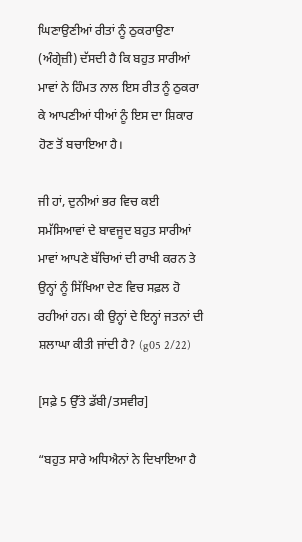ਘਿਣਾਉਣੀਆਂ ਰੀਤਾਂ ਨੂੰ ਠੁਕਰਾਉਣਾ (ਅੰਗ੍ਰੇਜ਼ੀ) ਦੱਸਦੀ ਹੈ ਕਿ ਬਹੁਤ ਸਾਰੀਆਂ ਮਾਵਾਂ ਨੇ ਹਿੰਮਤ ਨਾਲ ਇਸ ਰੀਤ ਨੂੰ ਠੁਕਰਾ ਕੇ ਆਪਣੀਆਂ ਧੀਆਂ ਨੂੰ ਇਸ ਦਾ ਸ਼ਿਕਾਰ ਹੋਣ ਤੋਂ ਬਚਾਇਆ ਹੈ।

ਜੀ ਹਾਂ, ਦੁਨੀਆਂ ਭਰ ਵਿਚ ਕਈ ਸਮੱਸਿਆਵਾਂ ਦੇ ਬਾਵਜੂਦ ਬਹੁਤ ਸਾਰੀਆਂ ਮਾਵਾਂ ਆਪਣੇ ਬੱਚਿਆਂ ਦੀ ਰਾਖੀ ਕਰਨ ਤੇ ਉਨ੍ਹਾਂ ਨੂੰ ਸਿੱਖਿਆ ਦੇਣ ਵਿਚ ਸਫ਼ਲ ਹੋ ਰਹੀਆਂ ਹਨ। ਕੀ ਉਨ੍ਹਾਂ ਦੇ ਇਨ੍ਹਾਂ ਜਤਨਾਂ ਦੀ ਸ਼ਲਾਘਾ ਕੀਤੀ ਜਾਂਦੀ ਹੈ? (g05 2/22)

[ਸਫ਼ੇ 5 ਉੱਤੇ ਡੱਬੀ/ਤਸਵੀਰ]

“ਬਹੁਤ ਸਾਰੇ ਅਧਿਐਨਾਂ ਨੇ ਦਿਖਾਇਆ ਹੈ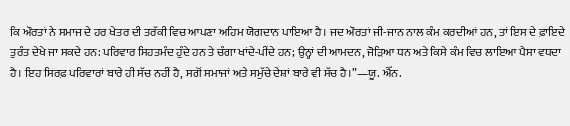ਕਿ ਔਰਤਾਂ ਨੇ ਸਮਾਜ ਦੇ ਹਰ ਖੇਤਰ ਦੀ ਤਰੱਕੀ ਵਿਚ ਆਪਣਾ ਅਹਿਮ ਯੋਗਦਾਨ ਪਾਇਆ ਹੈ। ਜਦ ਔਰਤਾਂ ਜੀ-ਜਾਨ ਨਾਲ ਕੰਮ ਕਰਦੀਆਂ ਹਨ, ਤਾਂ ਇਸ ਦੇ ਫ਼ਾਇਦੇ ਤੁਰੰਤ ਦੇਖੇ ਜਾ ਸਕਦੇ ਹਨ: ਪਰਿਵਾਰ ਸਿਹਤਮੰਦ ਹੁੰਦੇ ਹਨ ਤੇ ਚੰਗਾ ਖਾਂਦੇ-ਪੀਂਦੇ ਹਨ; ਉਨ੍ਹਾਂ ਦੀ ਆਮਦਨ, ਜੋੜਿਆ ਧਨ ਅਤੇ ਕਿਸੇ ਕੰਮ ਵਿਚ ਲਾਇਆ ਪੈਸਾ ਵਧਦਾ ਹੈ। ਇਹ ਸਿਰਫ਼ ਪਰਿਵਾਰਾਂ ਬਾਰੇ ਹੀ ਸੱਚ ਨਹੀਂ ਹੈ, ਸਗੋਂ ਸਮਾਜਾਂ ਅਤੇ ਸਮੁੱਚੇ ਦੇਸ਼ਾਂ ਬਾਰੇ ਵੀ ਸੱਚ ਹੈ।”—ਯੂ. ਐੱਨ.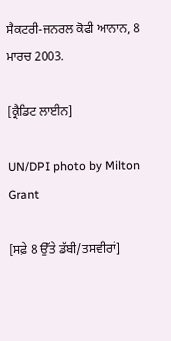ਸੈਕਟਰੀ-ਜਨਰਲ ਕੋਫੀ ਆਨਾਨ, 8 ਮਾਰਚ 2003.

[ਕ੍ਰੈਡਿਟ ਲਾਈਨ]

UN/DPI photo by Milton Grant

[ਸਫ਼ੇ 8 ਉੱਤੇ ਡੱਬੀ/ਤਸਵੀਰਾਂ]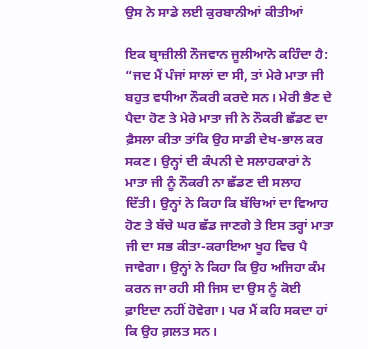ਉਸ ਨੇ ਸਾਡੇ ਲਈ ਕੁਰਬਾਨੀਆਂ ਕੀਤੀਆਂ

ਇਕ ਬ੍ਰਾਜ਼ੀਲੀ ਨੌਜਵਾਨ ਜੂਲੀਆਨੋ ਕਹਿੰਦਾ ਹੈ: “ਜਦ ਮੈਂ ਪੰਜਾਂ ਸਾਲਾਂ ਦਾ ਸੀ, ਤਾਂ ਮੇਰੇ ਮਾਤਾ ਜੀ ਬਹੁਤ ਵਧੀਆ ਨੌਕਰੀ ਕਰਦੇ ਸਨ। ਮੇਰੀ ਭੈਣ ਦੇ ਪੈਦਾ ਹੋਣ ਤੇ ਮੇਰੇ ਮਾਤਾ ਜੀ ਨੇ ਨੌਕਰੀ ਛੱਡਣ ਦਾ ਫ਼ੈਸਲਾ ਕੀਤਾ ਤਾਂਕਿ ਉਹ ਸਾਡੀ ਦੇਖ-ਭਾਲ ਕਰ ਸਕਣ। ਉਨ੍ਹਾਂ ਦੀ ਕੰਪਨੀ ਦੇ ਸਲਾਹਕਾਰਾਂ ਨੇ ਮਾਤਾ ਜੀ ਨੂੰ ਨੌਕਰੀ ਨਾ ਛੱਡਣ ਦੀ ਸਲਾਹ ਦਿੱਤੀ। ਉਨ੍ਹਾਂ ਨੇ ਕਿਹਾ ਕਿ ਬੱਚਿਆਂ ਦਾ ਵਿਆਹ ਹੋਣ ਤੇ ਬੱਚੇ ਘਰ ਛੱਡ ਜਾਣਗੇ ਤੇ ਇਸ ਤਰ੍ਹਾਂ ਮਾਤਾ ਜੀ ਦਾ ਸਭ ਕੀਤਾ-ਕਰਾਇਆ ਖੂਹ ਵਿਚ ਪੈ ਜਾਵੇਗਾ। ਉਨ੍ਹਾਂ ਨੇ ਕਿਹਾ ਕਿ ਉਹ ਅਜਿਹਾ ਕੰਮ ਕਰਨ ਜਾ ਰਹੀ ਸੀ ਜਿਸ ਦਾ ਉਸ ਨੂੰ ਕੋਈ ਫ਼ਾਇਦਾ ਨਹੀਂ ਹੋਵੇਗਾ। ਪਰ ਮੈਂ ਕਹਿ ਸਕਦਾ ਹਾਂ ਕਿ ਉਹ ਗ਼ਲਤ ਸਨ।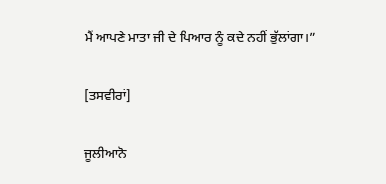ਮੈਂ ਆਪਣੇ ਮਾਤਾ ਜੀ ਦੇ ਪਿਆਰ ਨੂੰ ਕਦੇ ਨਹੀਂ ਭੁੱਲਾਂਗਾ।”

[ਤਸਵੀਰਾਂ]

ਜੂਲੀਆਨੋ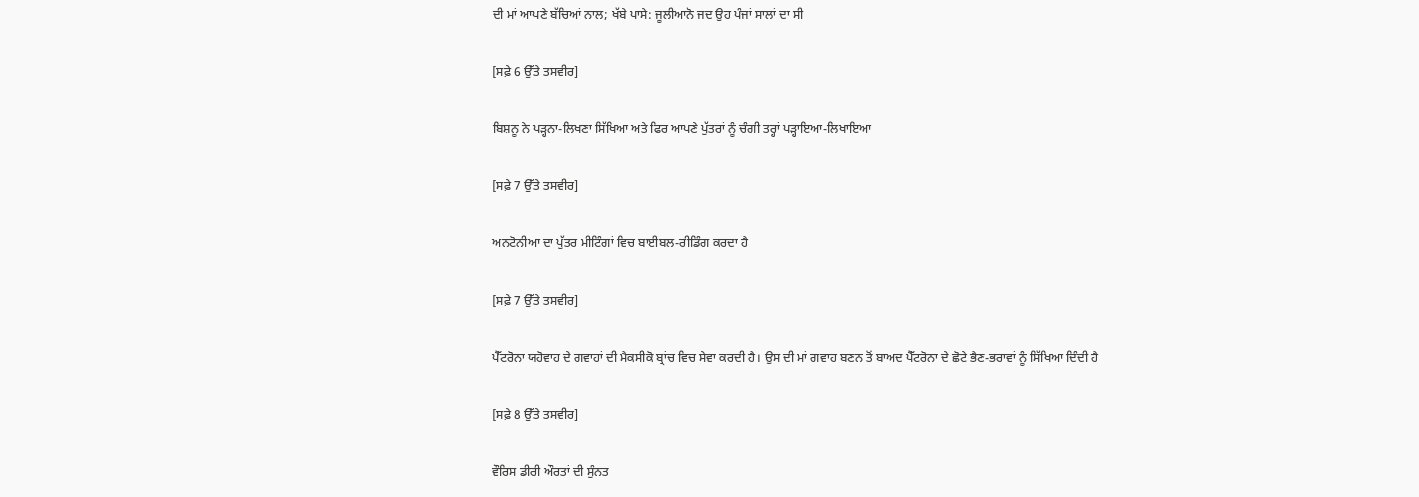ਦੀ ਮਾਂ ਆਪਣੇ ਬੱਚਿਆਂ ਨਾਲ; ਖੱਬੇ ਪਾਸੇ: ਜੂਲੀਆਨੋ ਜਦ ਉਹ ਪੰਜਾਂ ਸਾਲਾਂ ਦਾ ਸੀ

[ਸਫ਼ੇ 6 ਉੱਤੇ ਤਸਵੀਰ]

ਬਿਸ਼ਨੂ ਨੇ ਪੜ੍ਹਨਾ-ਲਿਖਣਾ ਸਿੱਖਿਆ ਅਤੇ ਫਿਰ ਆਪਣੇ ਪੁੱਤਰਾਂ ਨੂੰ ਚੰਗੀ ਤਰ੍ਹਾਂ ਪੜ੍ਹਾਇਆ-ਲਿਖਾਇਆ

[ਸਫ਼ੇ 7 ਉੱਤੇ ਤਸਵੀਰ]

ਅਨਟੋਨੀਆ ਦਾ ਪੁੱਤਰ ਮੀਟਿੰਗਾਂ ਵਿਚ ਬਾਈਬਲ-ਰੀਡਿੰਗ ਕਰਦਾ ਹੈ

[ਸਫ਼ੇ 7 ਉੱਤੇ ਤਸਵੀਰ]

ਪੈੱਟਰੋਨਾ ਯਹੋਵਾਹ ਦੇ ਗਵਾਹਾਂ ਦੀ ਮੈਕਸੀਕੋ ਬ੍ਰਾਂਚ ਵਿਚ ਸੇਵਾ ਕਰਦੀ ਹੈ। ਉਸ ਦੀ ਮਾਂ ਗਵਾਹ ਬਣਨ ਤੋਂ ਬਾਅਦ ਪੈੱਟਰੋਨਾ ਦੇ ਛੋਟੇ ਭੈਣ-ਭਰਾਵਾਂ ਨੂੰ ਸਿੱਖਿਆ ਦਿੰਦੀ ਹੈ

[ਸਫ਼ੇ 8 ਉੱਤੇ ਤਸਵੀਰ]

ਵੌਰਿਸ ਡੀਰੀ ਔਰਤਾਂ ਦੀ ਸੁੰਨਤ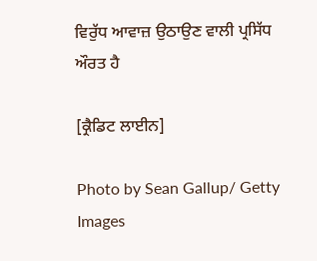ਵਿਰੁੱਧ ਆਵਾਜ਼ ਉਠਾਉਣ ਵਾਲੀ ਪ੍ਰਸਿੱਧ ਔਰਤ ਹੈ

[ਕ੍ਰੈਡਿਟ ਲਾਈਨ]

Photo by Sean Gallup/ Getty Images